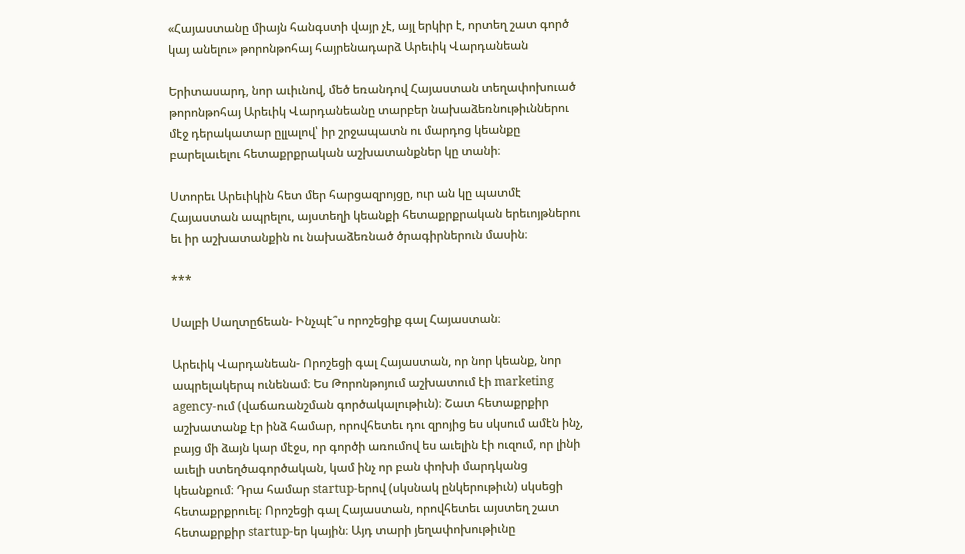«Հայաստանը միայն հանգստի վայր չէ, այլ երկիր է, որտեղ շատ գործ կայ անելու» թորոնթոհայ հայրենադարձ Արեւիկ Վարդանեան

Երիտասարդ, նոր աւիւնով, մեծ եռանդով Հայաստան տեղափոխուած թորոնթոհայ Արեւիկ Վարդանեանը տարբեր նախաձեռնութիւններու մէջ դերակատար ըլլալով՝ իր շրջապատն ու մարդոց կեանքը բարելաւելու հետաքրքրական աշխատանքներ կը տանի։

Ստորեւ Արեւիկին հետ մեր հարցազրոյցը, ուր ան կը պատմէ Հայաստան ապրելու, այստեղի կեանքի հետաքրքրական երեւոյթներու եւ իր աշխատանքին ու նախաձեռնած ծրագիրներուն մասին։

***

Սալբի Սաղտըճեան- Ինչպէ՞ս որոշեցիք գալ Հայաստան։

Արեւիկ Վարդանեան- Որոշեցի գալ Հայաստան, որ նոր կեանք, նոր ապրելակերպ ունենամ։ Ես Թորոնթոյում աշխատում էի marketing agency-ում (վաճառանշման գործակալութիւն)։ Շատ հետաքրքիր աշխատանք էր ինձ համար, որովհետեւ դու զրոյից ես սկսում ամէն ինչ, բայց մի ձայն կար մէջս, որ գործի առումով ես աւելին էի ուզում, որ լինի աւելի ստեղծագործական, կամ ինչ որ բան փոխի մարդկանց կեանքում։ Դրա համար startup-երով (սկսնակ ընկերութիւն) սկսեցի հետաքրքրուել։ Որոշեցի գալ Հայաստան, որովհետեւ այստեղ շատ հետաքրքիր startup-եր կային։ Այդ տարի յեղափոխութիւնը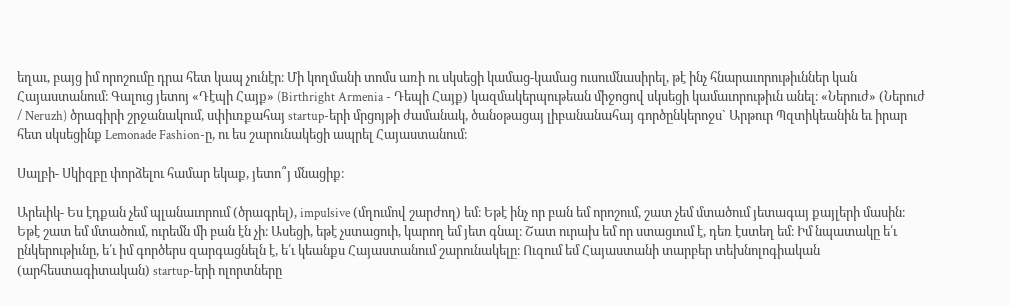եղաւ, բայց իմ որոշումը դրա հետ կապ չունէր։ Մի կողմանի տոմս առի ու սկսեցի կամաց-կամաց ուսումնասիրել, թէ ինչ հնարաւորութիւններ կան Հայաստանում։ Գալուց յետոյ «Դէպի Հայք» (Birthright Armenia - Դեպի Հայք) կազմակերպութեան միջոցով սկսեցի կամաւորութիւն անել։ «Ներուժ» (Ներուժ / Neruzh) ծրագիրի շրջանակում, սփիւռքահայ startup-երի մրցոյթի ժամանակ, ծանօթացայ լիբանանահայ գործընկերոջս` Արթուր Պզտիկեանին եւ իրար հետ սկսեցինք Lemonade Fashion-ը, ու ես շարունակեցի ապրել Հայաստանում։

Սալբի- Սկիզբը փորձելու համար եկաք, յետո՞յ մնացիք։

Արեւիկ- Ես էդքան չեմ պլանաւորում (ծրագրել), impulsive (մղումով շարժող) եմ։ Եթէ ինչ որ բան եմ որոշում, շատ չեմ մտածում յետագայ քայլերի մասին։ Եթէ շատ եմ մտածում, ուրեմն մի բան էն չի։ Ասեցի, եթէ չստացուի, կարող եմ յետ գնալ։ Շատ ուրախ եմ որ ստացւում է, դեռ էստեղ եմ։ Իմ նպատակը ե՛ւ ընկերութիւնը, ե՛ւ իմ գործերս զարգացնելն է, ե՛ւ կեանքս Հայաստանում շարունակելը։ Ուզում եմ Հայաստանի տարբեր տեխնոլոգիական (արհեստագիտական) startup-երի ոլորտները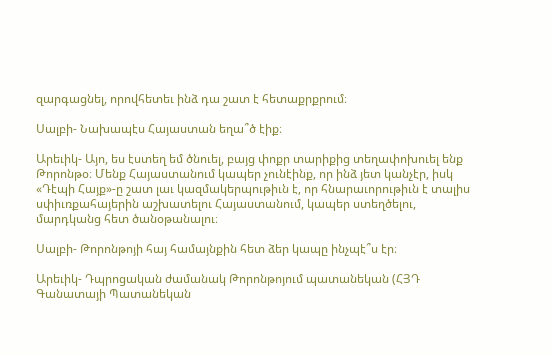զարգացնել, որովհետեւ ինձ դա շատ է հետաքրքրում։

Սալբի- Նախապէս Հայաստան եղա՞ծ էիք։

Արեւիկ- Այո, ես էստեղ եմ ծնուել, բայց փոքր տարիքից տեղափոխուել ենք Թորոնթօ։ Մենք Հայաստանում կապեր չունէինք, որ ինձ յետ կանչէր, իսկ «Դէպի Հայք»-ը շատ լաւ կազմակերպութիւն է, որ հնարաւորութիւն է տալիս սփիւռքահայերին աշխատելու Հայաստանում, կապեր ստեղծելու, մարդկանց հետ ծանօթանալու։

Սալբի- Թորոնթոյի հայ համայնքին հետ ձեր կապը ինչպէ՞ս էր։

Արեւիկ- Դպրոցական ժամանակ Թորոնթոյում պատանեկան (ՀՅԴ Գանատայի Պատանեկան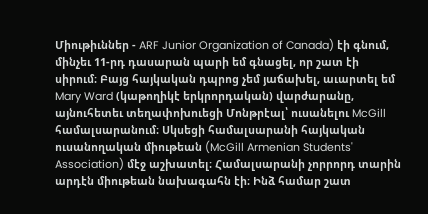Միութիւններ - ARF Junior Organization of Canada) էի գնում, մինչեւ 11-րդ դասարան պարի եմ գնացել, որ շատ էի սիրում։ Բայց հայկական դպրոց չեմ յաճախել, աւարտել եմ Mary Ward (կաթողիկէ երկրորդական) վարժարանը, այնուհետեւ տեղափոխուեցի Մոնթրէալ՝ ուսանելու McGill համալսարանում։ Սկսեցի համալսարանի հայկական ուսանողական միութեան (McGill Armenian Students' Association) մէջ աշխատել։ Համալսարանի չորրորդ տարին արդէն միութեան նախագահն էի։ Ինձ համար շատ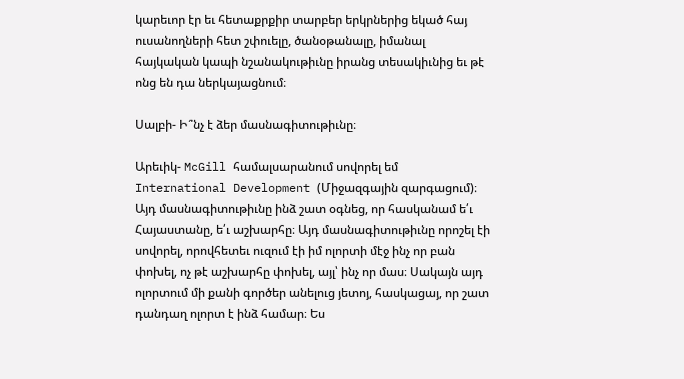կարեւոր էր եւ հետաքրքիր տարբեր երկրներից եկած հայ ուսանողների հետ շփուելը, ծանօթանալը, իմանալ հայկական կապի նշանակութիւնը իրանց տեսակիւնից եւ թէ ոնց են դա ներկայացնում։

Սալբի- Ի՞նչ է ձեր մասնագիտութիւնը։

Արեւիկ- McGill համալսարանում սովորել եմ International Development (Միջազգային զարգացում)։ Այդ մասնագիտութիւնը ինձ շատ օգնեց, որ հասկանամ ե՛ւ Հայաստանը, ե՛ւ աշխարհը։ Այդ մասնագիտութիւնը որոշել էի սովորել, որովհետեւ ուզում էի իմ ոլորտի մէջ ինչ որ բան փոխել, ոչ թէ աշխարհը փոխել, այլ՝ ինչ որ մաս։ Սակայն այդ ոլորտում մի քանի գործեր անելուց յետոյ, հասկացայ, որ շատ դանդաղ ոլորտ է ինձ համար։ Ես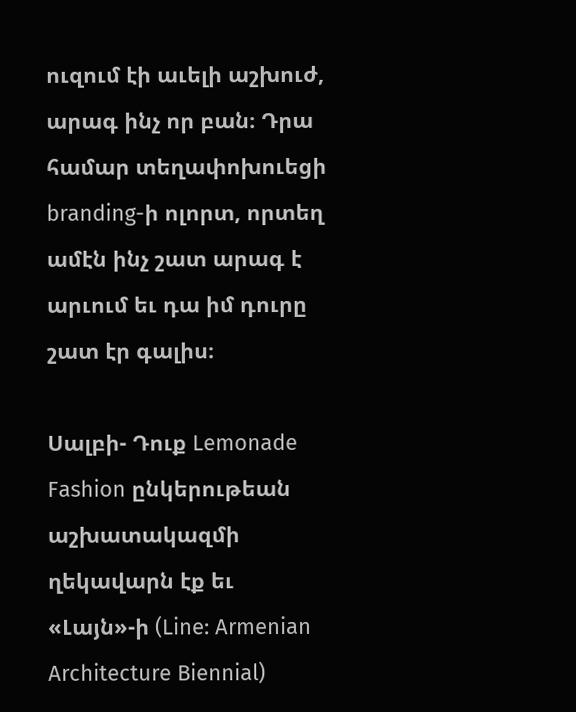ուզում էի աւելի աշխուժ, արագ ինչ որ բան։ Դրա համար տեղափոխուեցի branding-ի ոլորտ, որտեղ ամէն ինչ շատ արագ է արւում եւ դա իմ դուրը շատ էր գալիս։

Սալբի- Դուք Lemonade Fashion ընկերութեան աշխատակազմի ղեկավարն էք եւ «Լայն»-ի (Line: Armenian Architecture Biennial)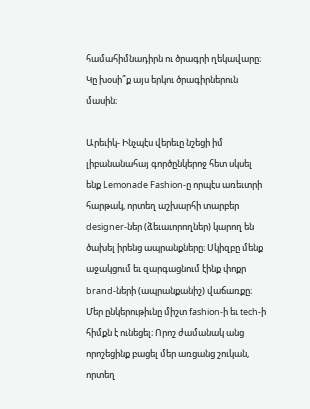համահիմնադիրն ու ծրագրի ղեկավարը։ Կը խօսի՞ք այս երկու ծրագիրներուն մասին։

Արեւիկ- Ինչպէս վերեւը նշեցի իմ լիբանանահայ գործընկերոջ հետ սկսել ենք Lemonade Fashion-ը որպէս առեւտրի հարթակ, որտեղ աշխարհի տարբեր designer-ներ (ձեւաւորողներ) կարող են ծախել իրենց ապրանքները։ Սկիզբը մենք աջակցում եւ զարգացնում էինք փոքր brand-ների (ապրանքանիշ) վաճառքը։ Մեր ընկերութիւնը միշտ fashion-ի եւ tech-ի հիմքն է ունեցել։ Որոշ ժամանակ անց որոշեցինք բացել մեր առցանց շուկան, որտեղ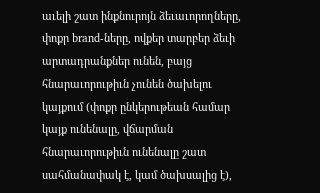աւելի շատ ինքնուրոյն ձեւաւորողները, փոքր brand-ները, ովքեր տարբեր ձեւի արտադրանքներ ունեն, բայց հնարաւորութիւն չունեն ծախելու կայքում (փոքր ընկերութեան համար կայք ունենալը, վճարման հնարաւորութիւն ունենալը շատ սահմանափակ է, կամ ծախսալից է),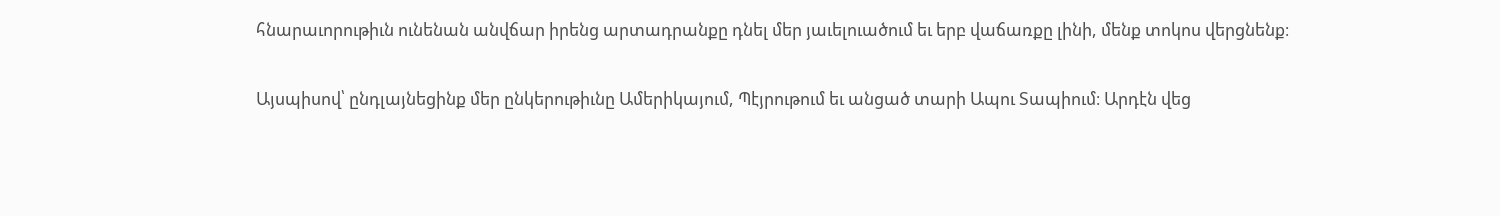հնարաւորութիւն ունենան անվճար իրենց արտադրանքը դնել մեր յաւելուածում եւ երբ վաճառքը լինի, մենք տոկոս վերցնենք։

Այսպիսով՝ ընդլայնեցինք մեր ընկերութիւնը Ամերիկայում, Պէյրութում եւ անցած տարի Ապու Տապիում։ Արդէն վեց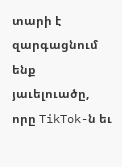տարի է զարգացնում ենք յաւելուածը, որը TikTok-ն եւ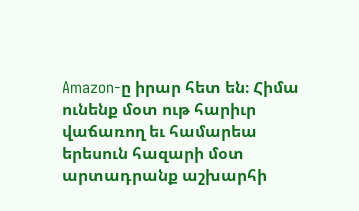Amazon-ը իրար հետ են։ Հիմա ունենք մօտ ութ հարիւր վաճառող եւ համարեա երեսուն հազարի մօտ արտադրանք աշխարհի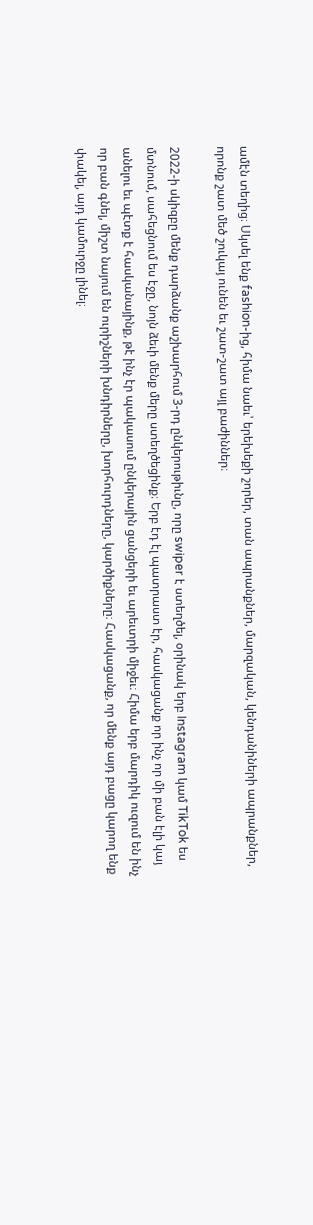ամէն տեղից։ Սկսել ենք fashion-ից, հիմա նաեւ՝ երեխեքի շորեր, տան ապրանքներ, մարզական, կենդանիների ապրանքներ, որոնք շատ մեծ շուկայ ունեն եւ շատ-շատ այլ բաժիններ։

2022-ի սկիզբը մենք դարձանք աշխարհում 3-րդ ընկերութիւնը, որը swiper է ստեղծել, օրինակ երբ Instagram կամ TikTok ես մտնում, սահեցնում ես էջը, նոյն ձեւի մենք մերը ստեղծեցինք։ Երբ էդ էլ պատրաստ էր, հասկացանք որ ինչ որ մի բան էլի կայ անելու եւ պէտք է հասկանայինք, թէ ինչ էր պակասում ընկերային ցանցերի եւ արեւտրի միջեւ։ Հիմա երբ մարդիկ ուզում են ինչ որ բան գնել, միշտ նայում են ուրիշների խնդիրները, խորհուրդները, կարծիքները։ Հասկացանք, որ մենք այդ բացը կարող ենք փակել, այդ կամուրջը լինել։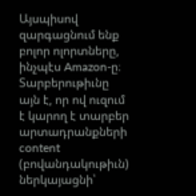Այսպիսով զարգացնում ենք բոլոր ոլորտները, ինչպէս Amazon-ը։ Տարբերութիւնը այն է, որ ով ուզում է կարող է տարբեր արտադրանքների content (բովանդակութիւն) ներկայացնի՝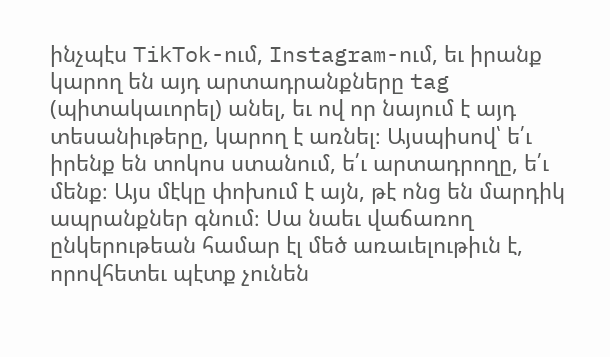ինչպէս TikTok-ում, Instagram-ում, եւ իրանք կարող են այդ արտադրանքները tag (պիտակաւորել) անել, եւ ով որ նայում է այդ տեսանիւթերը, կարող է առնել։ Այսպիսով՝ ե՛ւ իրենք են տոկոս ստանում, ե՛ւ արտադրողը, ե՛ւ մենք։ Այս մէկը փոխում է այն, թէ ոնց են մարդիկ ապրանքներ գնում։ Սա նաեւ վաճառող ընկերութեան համար էլ մեծ առաւելութիւն է, որովհետեւ պէտք չունեն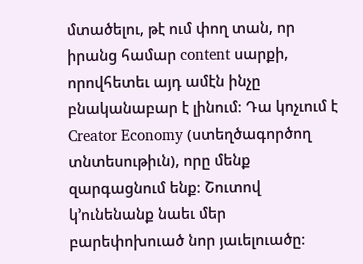մտածելու, թէ ում փող տան, որ իրանց համար content սարքի, որովհետեւ այդ ամէն ինչը բնականաբար է լինում։ Դա կոչւում է Creator Economy (ստեղծագործող տնտեսութիւն), որը մենք զարգացնում ենք։ Շուտով կ’ունենանք նաեւ մեր բարեփոխուած նոր յաւելուածը։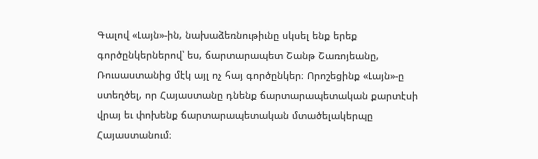Գալով «Լայն»-ին, նախաձեռնութիւնը սկսել ենք երեք գործընկերներով՝ ես, ճարտարապետ Շանթ Շառոյեանը, Ռուսաստանից մէկ այլ ոչ հայ գործընկեր։ Որոշեցինք «Լայն»-ը ստեղծել, որ Հայաստանը դնենք ճարտարապետական քարտէսի վրայ եւ փոխենք ճարտարապետական մտածելակերպը Հայաստանում։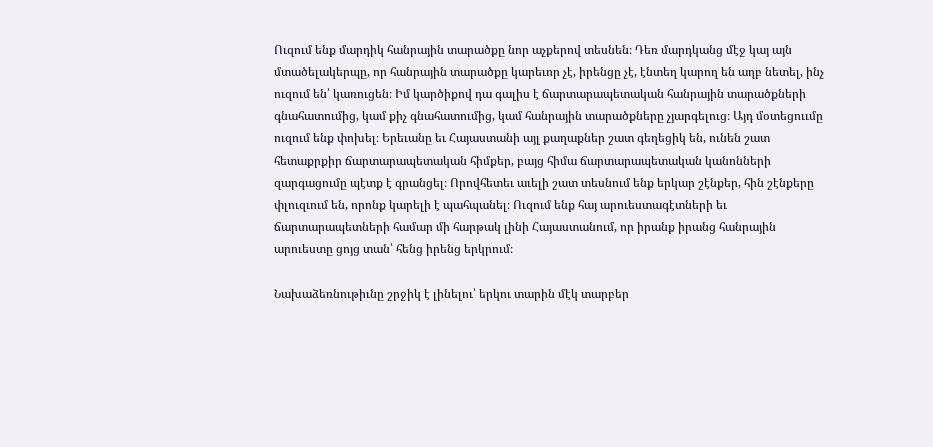Ուզում ենք մարդիկ հանրային տարածքը նոր աչքերով տեսնեն։ Դեռ մարդկանց մէջ կայ այն մտածելակերպը, որ հանրային տարածքը կարեւոր չէ, իրենցը չէ, էնտեղ կարող են աղբ նետել, ինչ ուզում են՝ կառուցեն։ Իմ կարծիքով դա գալիս է ճարտարապետական հանրային տարածքների գնահատումից, կամ քիչ գնահատումից, կամ հանրային տարածքները չյարգելուց։ Այդ մօտեցոււմը ուզում ենք փոխել։ Երեւանը եւ Հայաստանի այլ քաղաքներ շատ գեղեցիկ են, ունեն շատ հետաքրքիր ճարտարապետական հիմքեր, բայց հիմա ճարտարապետական կանոնների զարգացումը պէտք է գրանցել։ Որովհետեւ աւելի շատ տեսնում ենք երկար շէնքեր, հին շէնքերը փլուզւում են, որոնք կարելի է պահպանել։ Ուզում ենք հայ արուեստագէտների եւ ճարտարապետների համար մի հարթակ լինի Հայաստանում, որ իրանք իրանց հանրային արուեստը ցոյց տան՝ հենց իրենց երկրում։

Նախաձեռնութիւնը շրջիկ է լինելու՝ երկու տարին մէկ տարբեր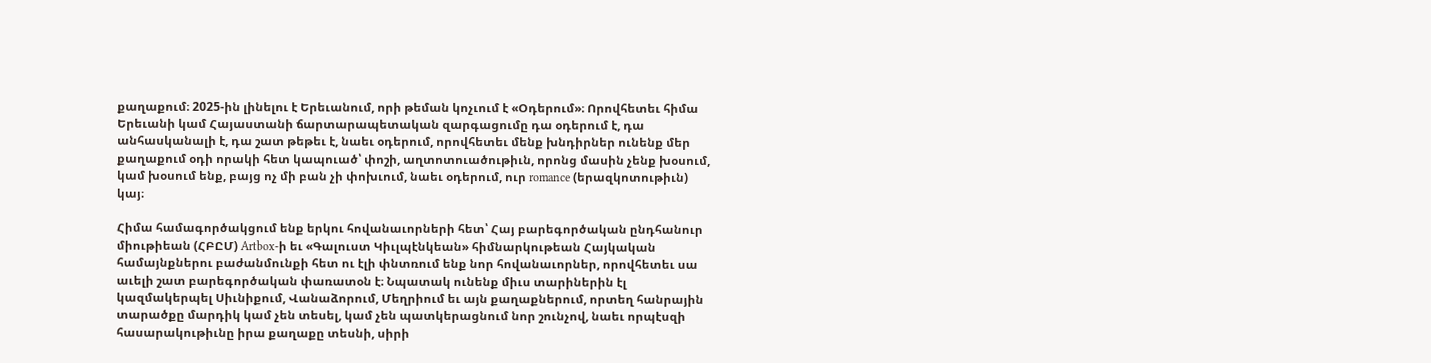քաղաքում։ 2025-ին լինելու է Երեւանում, որի թեման կոչւում է «Օդերում»։ Որովհետեւ հիմա Երեւանի կամ Հայաստանի ճարտարապետական զարգացումը դա օդերում է, դա անհասկանալի է, դա շատ թեթեւ է, նաեւ օդերում, որովհետեւ մենք խնդիրներ ունենք մեր քաղաքում օդի որակի հետ կապուած՝ փոշի, աղտոտուածութիւն, որոնց մասին չենք խօսում, կամ խօսում ենք, բայց ոչ մի բան չի փոխւում, նաեւ օդերում, ուր romance (երազկոտութիւն) կայ։

Հիմա համագործակցում ենք երկու հովանաւորների հետ՝ Հայ բարեգործական ընդհանուր միութիեան (ՀԲԸՄ) Artbox-ի եւ «Գալուստ Կիւլպէնկեան» հիմնարկութեան Հայկական համայնքներու բաժանմունքի հետ ու էլի փնտռում ենք նոր հովանաւորներ, որովհետեւ սա աւելի շատ բարեգործական փառատօն է։ Նպատակ ունենք միւս տարիներին էլ կազմակերպել Սիւնիքում, Վանաձորում, Մեղրիում եւ այն քաղաքներում, որտեղ հանրային տարածքը մարդիկ կամ չեն տեսել, կամ չեն պատկերացնում նոր շունչով, նաեւ որպէսզի հասարակութիւնը իրա քաղաքը տեսնի, սիրի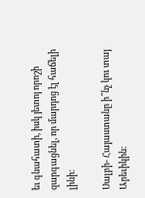եւ գնահատի, իսկ յետոյ որոշի զարգացնել, որ մարդոց էլ հաճելի լինի։

Սալբի- Հայաստանը ի՞նչ կու տայ Արեւիկին։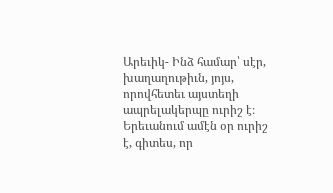Արեւիկ- Ինձ համար՝ սէր, խաղաղութիւն, յոյս, որովհետեւ այստեղի ապրելակերպը ուրիշ է։ Երեւանում ամէն օր ուրիշ է, գիտես, որ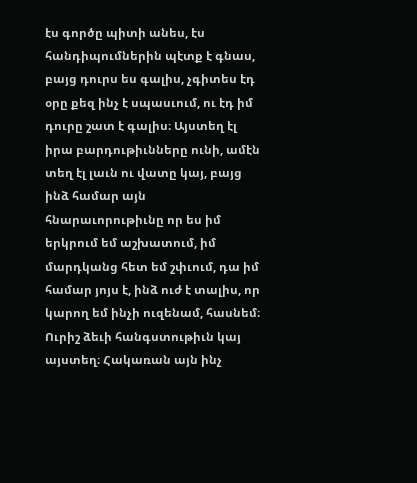էս գործը պիտի անես, էս հանդիպումներին պէտք է գնաս, բայց դուրս ես գալիս, չգիտես էդ օրը քեզ ինչ է սպասւում, ու էդ իմ դուրը շատ է գալիս։ Այստեղ էլ իրա բարդութիւնները ունի, ամէն տեղ էլ լաւն ու վատը կայ, բայց ինձ համար այն հնարաւորութիւնը որ ես իմ երկրում եմ աշխատում, իմ մարդկանց հետ եմ շփւում, դա իմ համար յոյս է, ինձ ուժ է տալիս, որ կարող եմ ինչի ուզենամ, հասնեմ։ Ուրիշ ձեւի հանգստութիւն կայ այստեղ։ Հակառան այն ինչ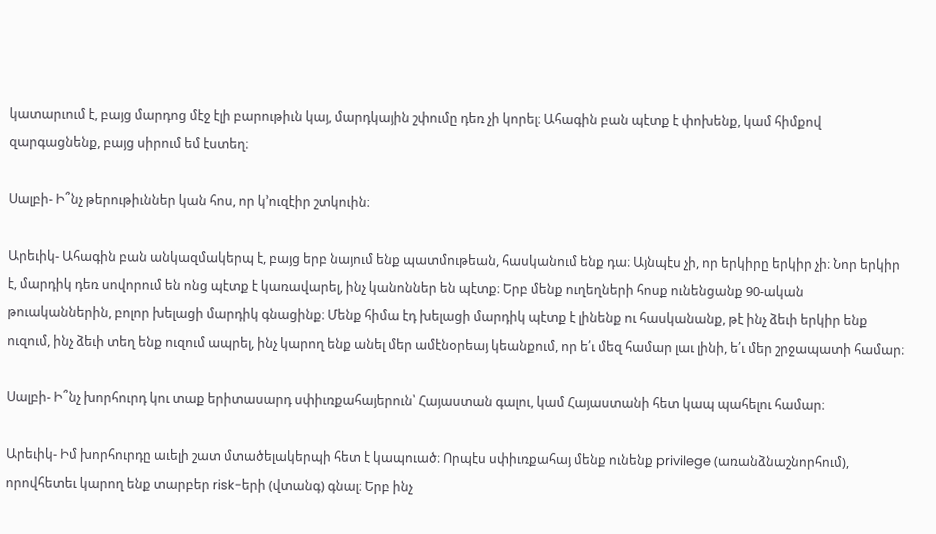կատարւում է, բայց մարդոց մէջ էլի բարութիւն կայ, մարդկային շփումը դեռ չի կորել։ Ահագին բան պէտք է փոխենք, կամ հիմքով զարգացնենք, բայց սիրում եմ էստեղ։

Սալբի- Ի՞նչ թերութիւններ կան հոս, որ կ’ուզէիր շտկուին։

Արեւիկ- Ահագին բան անկազմակերպ է, բայց երբ նայում ենք պատմութեան, հասկանում ենք դա։ Այնպէս չի, որ երկիրը երկիր չի։ Նոր երկիր է, մարդիկ դեռ սովորում են ոնց պէտք է կառավարել, ինչ կանոններ են պէտք։ Երբ մենք ուղեղների հոսք ունենցանք 90-ական թուականներին, բոլոր խելացի մարդիկ գնացինք։ Մենք հիմա էդ խելացի մարդիկ պէտք է լինենք ու հասկանանք, թէ ինչ ձեւի երկիր ենք ուզում, ինչ ձեւի տեղ ենք ուզում ապրել, ինչ կարող ենք անել մեր ամէնօրեայ կեանքում, որ ե՛ւ մեզ համար լաւ լինի, ե՛ւ մեր շրջապատի համար։

Սալբի- Ի՞նչ խորհուրդ կու տաք երիտասարդ սփիւռքահայերուն՝ Հայաստան գալու, կամ Հայաստանի հետ կապ պահելու համար։

Արեւիկ- Իմ խորհուրդը աւելի շատ մտածելակերպի հետ է կապուած։ Որպէս սփիւռքահայ մենք ունենք privilege (առանձնաշնորհում), որովհետեւ կարող ենք տարբեր risk-երի (վտանգ) գնալ։ Երբ ինչ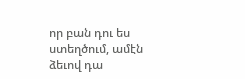որ բան դու ես ստեղծում, ամէն ձեւով դա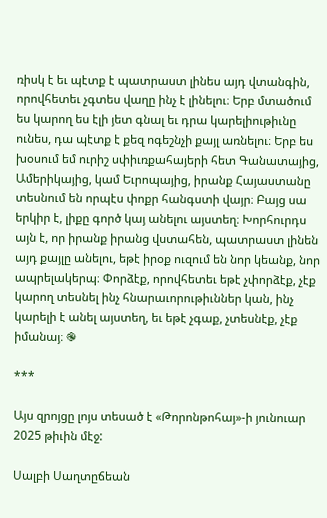ռիսկ է եւ պէտք է պատրաստ լինես այդ վտանգին, որովհետեւ չգտես վաղը ինչ է լինելու։ Երբ մտածում ես կարող ես էլի յետ գնալ եւ դրա կարելիութիւնը ունես, դա պէտք է քեզ ոգեշնչի քայլ առնելու։ Երբ ես խօսում եմ ուրիշ սփիւռքահայերի հետ Գանատայից, Ամերիկայից, կամ Եւրոպայից, իրանք Հայաստանը տեսնում են որպէս փոքր հանգստի վայր։ Բայց սա երկիր է, լիքը գործ կայ անելու այստեղ։ Խորհուրդս այն է, որ իրանք իրանց վստահեն, պատրաստ լինեն այդ քայլը անելու, եթէ իրօք ուզում են նոր կեանք, նոր ապրելակերպ։ Փորձէք, որովհետեւ եթէ չփորձէք, չէք կարող տեսնել ինչ հնարաւորութիւններ կան, ինչ կարելի է անել այստեղ, եւ եթէ չգաք, չտեսնէք, չէք իմանայ։ ֎

***

Այս զրոյցը լոյս տեսած է «Թորոնթոհայ»-ի յունուար 2025 թիւին մէջ:

Սալբի Սաղտըճեան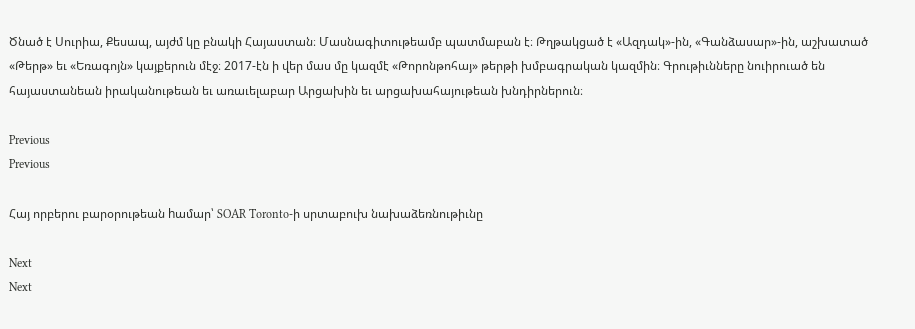Ծնած է Սուրիա, Քեսապ, այժմ կը բնակի Հայաստան։ Մասնագիտութեամբ պատմաբան է։ Թղթակցած է «Ազդակ»-ին, «Գանձասար»-ին, աշխատած «Թերթ» եւ «Եռագոյն» կայքերուն մէջ։ 2017-էն ի վեր մաս մը կազմէ «Թորոնթոհայ» թերթի խմբագրական կազմին։ Գրութիւնները նուիրուած են հայաստանեան իրականութեան եւ առաւելաբար Արցախին եւ արցախահայութեան խնդիրներուն։

Previous
Previous

Հայ որբերու բարօրութեան hամար՝ SOAR Toronto-ի սրտաբուխ նախաձեռնութիւնը

Next
Next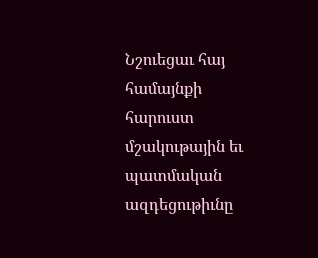Նշուեցաւ հայ համայնքի հարուստ մշակութային եւ պատմական ազդեցութիւնը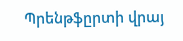Պրենթֆըրտի վրայ